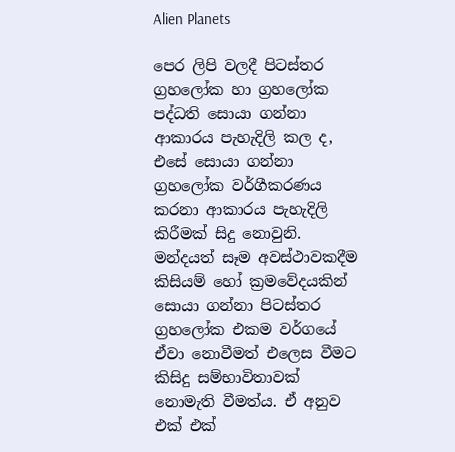Alien Planets

පෙර ලිපි වලදී පිටස්තර ග්‍රහලෝක හා ග්‍රහලෝක පද්ධති සොයා ගන්නා ආකාරය පැහැදිලි කල ද, එසේ සොයා ගන්නා ග්‍රහලෝක වර්ගීකරණය කරනා ආකාරය පැහැදිලි කිරීමක් සිදු නොවුනි. මන්දයත් සෑම අවස්ථාවකදීම කිසියම් හෝ ක්‍රමවේදයකින් සොයා ගන්නා පිටස්තර ග්‍රහලෝක එකම වර්ගයේ ඒවා නොවීමත් එලෙස වීමට කිසිදු සම්භාවිතාවක් නොමැති වීමත්ය. ඒ අනුව එක් එක්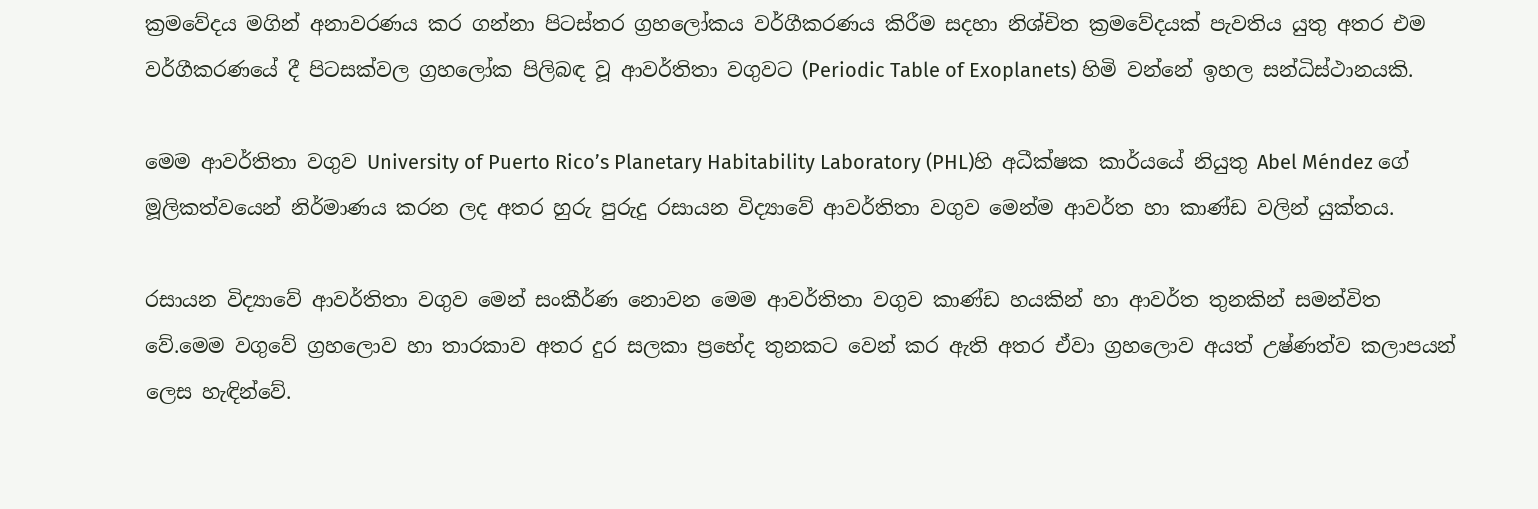ක්‍රමවේදය මගින් අනාවරණය කර ගන්නා පිටස්තර ග්‍රහලෝකය වර්ගීකරණය කිරීම සදහා නිශ්චිත ක්‍රමවේදයක් පැවතිය යුතු අතර එම වර්ගීකරණයේ දී පිටසක්වල ග්‍රහලෝක පිලිබඳ වූ ආවර්තිතා වගුවට (Periodic Table of Exoplanets) හිමි වන්නේ ඉහල සන්ධිස්ථානයකි.

මෙම ආවර්තිතා වගුව University of Puerto Rico’s Planetary Habitability Laboratory (PHL)හි අධීක්ෂක කාර්යයේ නියුතු Abel Méndez ගේ මූලිකත්වයෙන් නිර්මාණය කරන ලද අතර හුරු පුරුදු රසායන විද්‍යාවේ ආවර්තිතා වගුව මෙන්ම ආවර්ත හා කාණ්ඩ වලින් යුක්තය.

රසායන විද්‍යාවේ ආවර්තිතා වගුව මෙන් සංකීර්ණ නොවන මෙම ආවර්තිතා වගුව කාණ්ඩ හයකින් හා ආවර්ත තුනකින් සමන්විත වේ.මෙම වගුවේ ග්‍රහලොව හා තාරකාව අතර දුර සලකා ප්‍රභේද තුනකට වෙන් කර ඇති අතර ඒවා ග්‍රහලොව අයත් උෂ්ණත්ව කලාපයන් ලෙස හැඳින්වේ.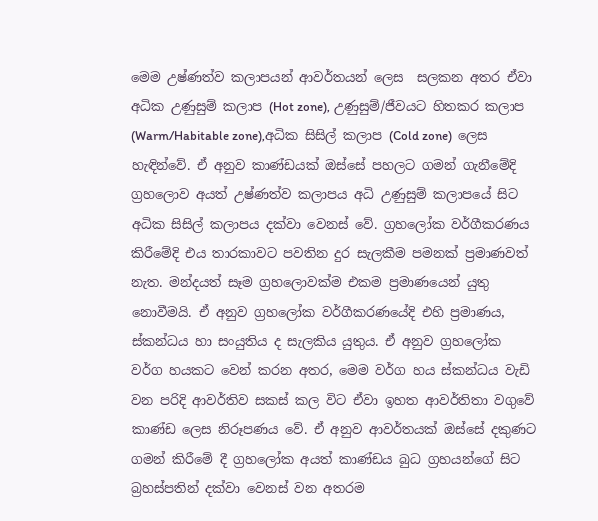මෙම උෂ්ණත්ව කලාපයන් ආවර්තයන් ලෙස  සලකන අතර ඒවා අධික උණුසුම් කලාප (Hot zone), උණුසුම්/ජීවයට හිතකර කලාප (Warm/Habitable zone),අධික සිසිල් කලාප (Cold zone)  ලෙස හැඳින්වේ. ඒ අනුව කාණ්ඩයක් ඔස්සේ පහලට ගමන් ගැනීමේදි ග්‍රහලොව අයත් උෂ්ණත්ව කලාපය අධි උණුසුම් කලාපයේ සිට අධික සිසිල් කලාපය දක්වා වෙනස් වේ. ග්‍රහලෝක වර්ගීකරණය කිරීමේදි එය තාරකාවට පවතින දුර සැලකීම පමනක් ප්‍රමාණවත් නැත. මන්දයත් සෑම ග්‍රහලොවක්ම එකම ප්‍රමාණයෙන් යුතු නොවීමයි. ඒ අනුව ග්‍රහලෝක වර්ගීකරණයේදි එහි ප්‍රමාණය, ස්කන්ධය හා සංයුතිය ද සැලකිය යුතුය. ඒ අනුව ග්‍රහලෝක වර්ග හයකට වෙන් කරන අතර, මෙම වර්ග හය ස්කන්ධය වැඩි වන පරිදි ආවර්තිව සකස් කල විට ඒවා ඉහත ආවර්තිතා වගුවේ කාණ්ඩ ලෙස නිරූපණය වේ. ඒ අනුව ආවර්තයක් ඔස්සේ දකුණට ගමන් කිරීමේ දී ග්‍රහලෝක අයත් කාණ්ඩය බුධ ග්‍රහයන්ගේ සිට බ්‍රහස්පතින් දක්වා වෙනස් වන අතරම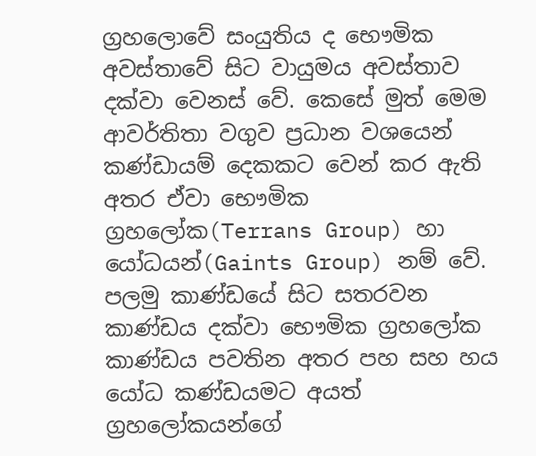ග්‍රහලොවේ සංයුතිය ද භෞමික අවස්තාවේ සිට වායුමය අවස්තාව දක්වා වෙනස් වේ. කෙසේ මුත් මෙම ආවර්තිතා වගුව ප්‍රධාන වශයෙන් කණ්ඩායම් දෙකකට වෙන් කර ඇති අතර ඒවා භෞමික ග්‍රහලෝක(Terrans Group) හා යෝධයන්(Gaints Group) නම් වේ. පලමු කාණ්ඩයේ සිට සතරවන කාණ්ඩය දක්වා භෞමික ග්‍රහලෝක කාණ්ඩය පවතින අතර පහ සහ හය යෝධ කණ්ඩයමට අයත් ග්‍රහලෝකයන්ගේ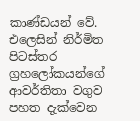කාණ්ඩයන් වේ. එලෙසින් නිර්මිත පිටස්තර ග්‍රහලෝකයන්ගේ ආවර්තිතා වගුව පහත දැක්වෙන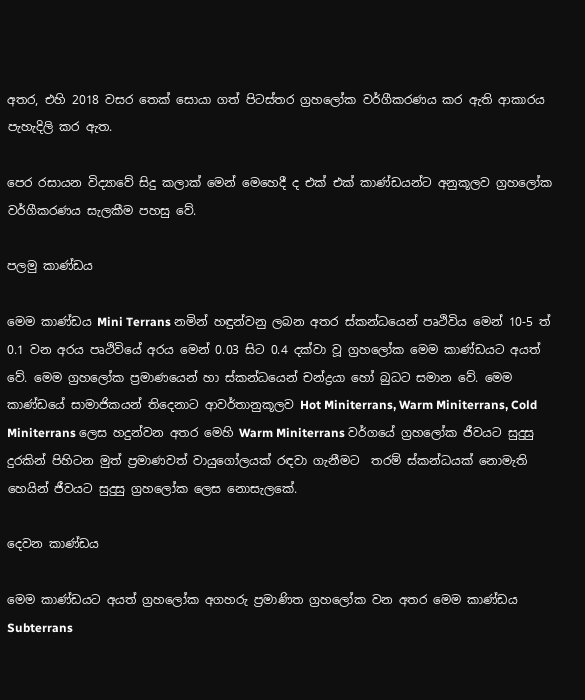අතර, එහි 2018 වසර තෙක් සොයා ගත් පිටස්තර ග්‍රහලෝක වර්ගීකරණය කර ඇති ආකාරය පැහැදිලි කර ඇත.

පෙර රසායන විද්‍යාවේ සිදු කලාක් මෙන් මෙහෙදී ද එක් එක් කාණ්ඩයන්ට අනුකූලව ග්‍රහලෝක වර්ගීකරණය සැලකීම පහසු වේ.

පලමු කාණ්ඩය

මෙම කාණ්ඩය Mini Terrans නමින් හඳුන්වනු ලබන අතර ස්කන්ධයෙන් පෘථිවිය මෙන් 10-5 ත් 0.1 වන අරය පෘථිවියේ අරය මෙන් 0.03 සිට 0.4 දක්වා වූ ග්‍රහලෝක මෙම කාණ්ඩයට අයත් වේ. මෙම ග්‍රහලෝක ප්‍රමාණයෙන් හා ස්කන්ධයෙන් චන්ද්‍රයා හෝ බුධට සමාන වේ. මෙම කාණ්ඩයේ සාමාජිකයන් තිදෙනාට ආවර්තානුකූලව Hot Miniterrans, Warm Miniterrans, Cold Miniterrans ලෙස හදුන්වන අතර මෙහි Warm Miniterrans වර්ගයේ ග්‍රහලෝක ජීවයට සුදුසු දුරකින් පිහිටන මුත් ප්‍රමාණවත් වායුගෝලයක් රඳවා ගැනීමට  තරම් ස්කන්ධයක් නොමැති හෙයින් ජීවයට සුදුසු ග්‍රහලෝක ලෙස නොසැලකේ.

දෙවන කාණ්ඩය

මෙම කාණ්ඩයට අයත් ග්‍රහලෝක අගහරු ප්‍රමාණිත ග්‍රහලෝක වන අතර මෙම කාණ්ඩය Subterrans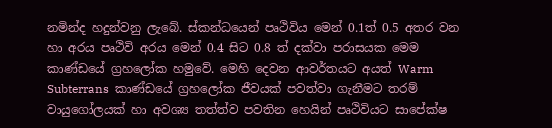නමින්ද හදුන්වනු ලැබේ. ස්කන්ධයෙන් පෘථිවිය මෙන් 0.1ත් 0.5 අතර වන හා අරය පෘථිවි අරය මෙන් 0.4 සිට 0.8 ත් දක්වා පරාසයක මෙම කාණ්ඩයේ ග්‍රහලෝක හමුවේ. මෙහි දෙවන ආවර්තයට අයත් Warm Subterrans  කාණ්ඩයේ ග්‍රහලෝක ජීවයක් පවත්වා ගැනීමට තරම් වායුගෝලයක් හා අවශ්‍ය තත්ත්ව පවතින හෙයින් පෘථිවියට සාපේක්ෂ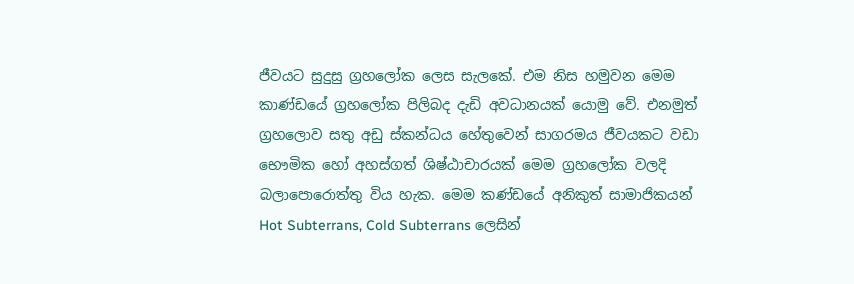ජීවයට සුදුසු ග්‍රහලෝක ලෙස සැලකේ. එම නිස හමුවන මෙම කාණ්ඩයේ ග්‍රහලෝක පිලිබද දැඩි අවධානයක් යොමු වේ. එනමුත් ග්‍රහලොව සතු අඩු ස්කන්ධය හේතුවෙන් සාගරමය ජීවයකට වඩා භෞමික හෝ අහස්ගත් ශිෂ්ඨාචාරයක් මෙම ග්‍රහලෝක වලදි බලාපොරොත්තු විය හැක. මෙම කණ්ඩයේ අනිකුත් සාමාජිකයන්  Hot Subterrans, Cold Subterrans ලෙසින්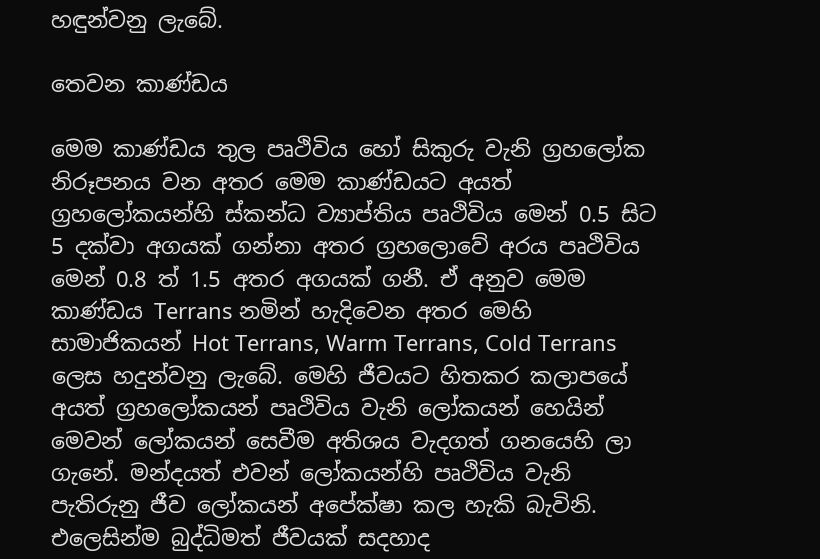හඳුන්වනු ලැබේ.

තෙවන කාණ්ඩය

මෙම කාණ්ඩය තුල පෘථිවිය හෝ සිකුරු වැනි ග්‍රහලෝක නිරූපනය වන අතර මෙම කාණ්ඩයට අයත් ග්‍රහලෝකයන්හි ස්කන්ධ ව්‍යාප්තිය පෘථිවිය මෙන් 0.5 සිට 5 දක්වා අගයක් ගන්නා අතර ග්‍රහලොවේ අරය පෘථිවිය මෙන් 0.8 ත් 1.5 අතර අගයක් ගනී. ඒ අනුව මෙම කාණ්ඩය Terrans නමින් හැදිවෙන අතර මෙහි සාමාජිකයන් Hot Terrans, Warm Terrans, Cold Terrans ලෙස හදුන්වනු ලැබේ. මෙහි ජීවයට හිතකර කලාපයේ අයත් ග්‍රහලෝකයන් පෘථිවිය වැනි ලෝකයන් හෙයින් මෙවන් ලෝකයන් සෙවීම අතිශය වැදගත් ගනයෙහි ලා ගැනේ. මන්දයත් එවන් ලෝකයන්හි පෘථිවිය වැනි පැතිරුනු ජීව ලෝකයන් අපේක්ෂා කල හැකි බැවිනි. එලෙසින්ම බුද්ධිමත් ජීවයක් සදහාද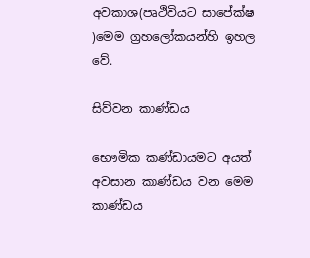අවකාශ(පෘථිවියට සාපේක්ෂ )මෙම ග්‍රහලෝකයන්හි ඉහල වේ.

සිව්වන කාණ්ඩය

භෞමික කණ්ඩායමට අයත් අවසාන කාණ්ඩය වන මෙම කාණ්ඩය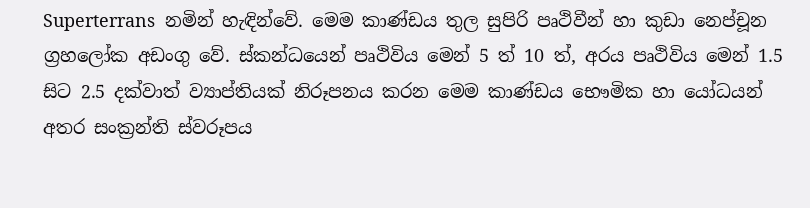Superterrans  නමින් හැඳින්වේ. මෙම කාණ්ඩය තුල සුපිරි පෘථිවීන් හා කුඩා නෙප්චූන ග්‍රහලෝක අඩංගු වේ. ස්කන්ධයෙන් පෘථිවිය මෙන් 5 ත් 10 ත්, අරය පෘථිවිය මෙන් 1.5 සිට 2.5 දක්වාත් ව්‍යාප්තියක් නිරූපනය කරන මෙම කාණ්ඩය භෞමික හා යෝධයන් අතර සංක්‍රන්ති ස්වරූපය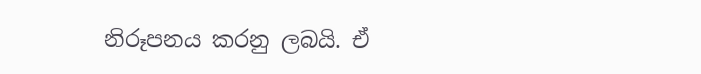නිරූපනය කරනු ලබයි. ඒ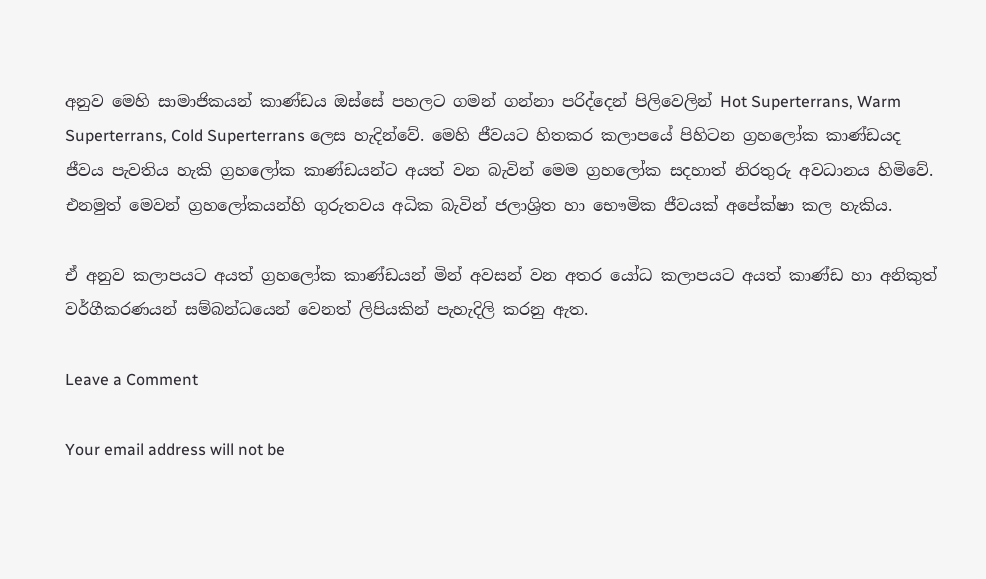අනුව මෙහි සාමාජිකයන් කාණ්ඩය ඔස්සේ පහලට ගමන් ගන්නා පරිද්දෙන් පිලිවෙලින් Hot Superterrans, Warm Superterrans, Cold Superterrans ලෙස හැදින්වේ. මෙහි ජීවයට හිතකර කලාපයේ පිහිටන ග්‍රහලෝක කාණ්ඩයද ජීවය පැවතිය හැකි ග්‍රහලෝක කාණ්ඩයන්ට අයත් වන බැවින් මෙම ග්‍රහලෝක සදහාත් නිරතුරු අවධානය හිමිවේ. එනමුත් මෙවන් ග්‍රහලෝකයන්හි ගුරුතවය අධික බැවින් ජලාශ්‍රිත හා භෞමික ජීවයක් අපේක්ෂා කල හැකිය.

ඒ අනුව කලාපයට අයත් ග්‍රහලෝක කාණ්ඩයන් මින් අවසන් වන අතර යෝධ කලාපයට අයත් කාණ්ඩ හා අනිකුත් වර්ගීකරණයන් සම්බන්ධයෙන් වෙනත් ලිපියකින් පැහැදිලි කරනු ඇත.

Leave a Comment

Your email address will not be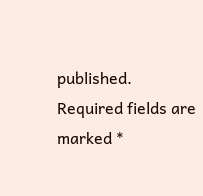published. Required fields are marked *